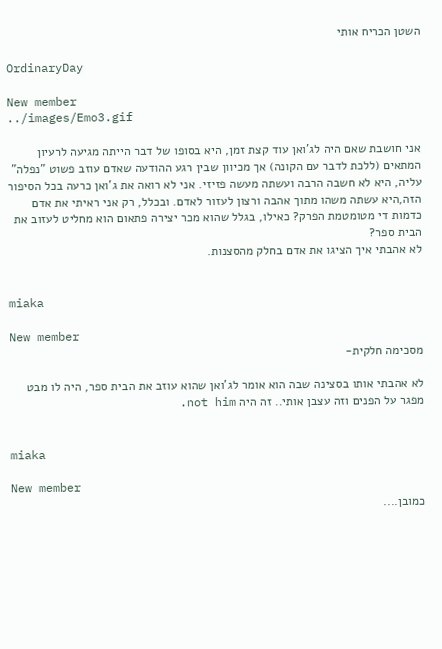השטן הכריח אותי

OrdinaryDay

New member
../images/Emo3.gif

אני חושבת שאם היה לג'ואן עוד קצת זמן, היא בסופו של דבר הייתה מגיעה לרעיון המתאים (ללכת לדבר עם הקונה) אך מכיוון שבין רגע ההודעה שאדם עוזב פשוט "נפלה" עליה, היא לא חשבה הרבה ועשתה מעשה פזיזי. אני לא רואה את ג'ואן כרעה בכל הסיפור הזה,היא עשתה משהו מתוך אהבה ורצון לעזור לאדם. ובכלל, רק אני ראיתי את אדם כדמות די מטומטמת הפרק? כאילו, בגלל שהוא מכר יצירה פתאום הוא מחליט לעזוב את הבית ספר?
לא אהבתי איך הציגו את אדם בחלק מהסצנות.


miaka

New member
מסכימה חלקית-

לא אהבתי אותו בסצינה שבה הוא אומר לג'ואן שהוא עוזב את הבית ספר, היה לו מבט מפגר על הפנים וזה עצבן אותי.. זה היה not him.


miaka

New member
כמובן....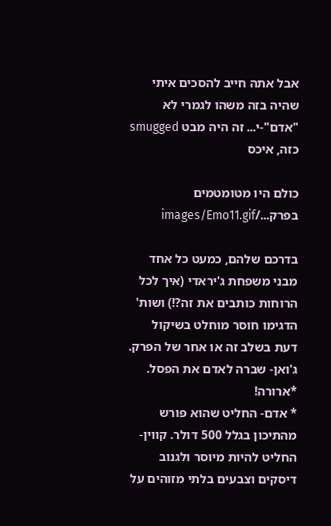אבל אתה חייב להסכים איתי שהיה בזה משהו לגמרי לא "אדם"-י... זה היה מבט smugged כזה, איכס

כולם היו מטומטמים בפרק.../images/Emo11.gif

בדרכם שלהם, כמעט כל אחד מבני משפחת ג'יראדי (איך לכל הרוחות כותבים את זה?!) ושות' הדגימו חוסר מוחלט בשיקול דעת בשלב זה או אחר של הפרק. ג'ואן- שברה לאדם את הפסל. *ארורה!
* אדם- החליט שהוא פורש מהתיכון בגלל 500 דולר. קווין- החליט להיות מיוסר ולגנוב דיסקים וצבעים בלתי מזוהים על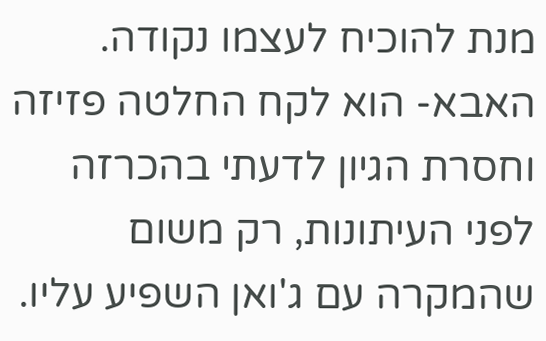מנת להוכיח לעצמו נקודה. האבא- הוא לקח החלטה פזיזה וחסרת הגיון לדעתי בהכרזה לפני העיתונות, רק משום שהמקרה עם ג'ואן השפיע עליו.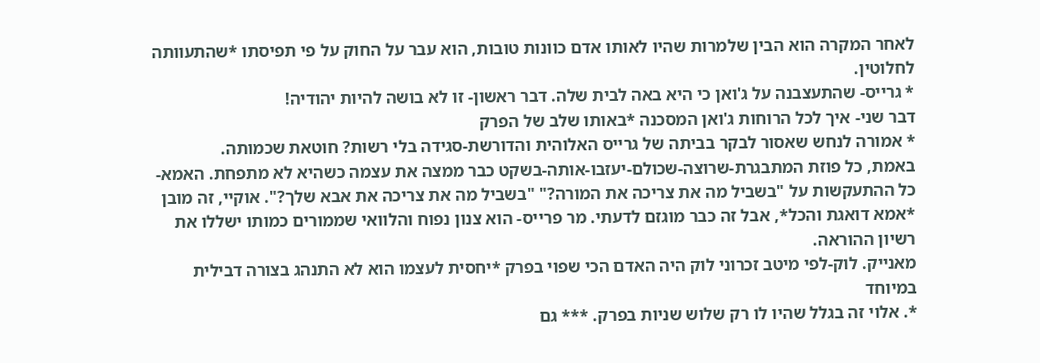לאחר המקרה הוא הבין שלמרות שהיו לאותו אדם כוונות טובות, הוא עבר על החוק על פי תפיסתו *שהתעוותה לחלוטין.
* גרייס- שהתעצבנה על ג'ואן כי היא באה לבית שלה. דבר ראשון- זו לא בושה להיות יהודיה!
דבר שני- איך לכל הרוחות ג'ואן המסכנה *באותו שלב של הפרק
* אמורה לנחש שאסור לבקר בביתה של גרייס האלוהית והדורשת-סגידה בלי רשות? חוטאת שכמותה.
באמת, כל פוזת המתבגרת-שרוצה-שכולם-יעזבו-אותה-בשקט כבר ממצה את עצמה כשהיא לא מתפחת. האמא- כל ההתעקשות על "בשביל מה את צריכה את המורה?" "בשביל מה את צריכה את אבא שלך?". אוקיי, זה מובן *אמא דואגת והכל*, אבל זה כבר מוגזם לדעתי. מר פרייס- הוא צנון נפוח והלוואי שממורים כמותו ישללו את רשיון ההוראה.
מאנייק. לוק-לפי מיטב זכרוני לוק היה האדם הכי שפוי בפרק *יחסית לעצמו הוא לא התנהג בצורה דבילית במיוחד
*. אלוי זה בגלל שהיו לו רק שלוש שניות בפרק. *** גם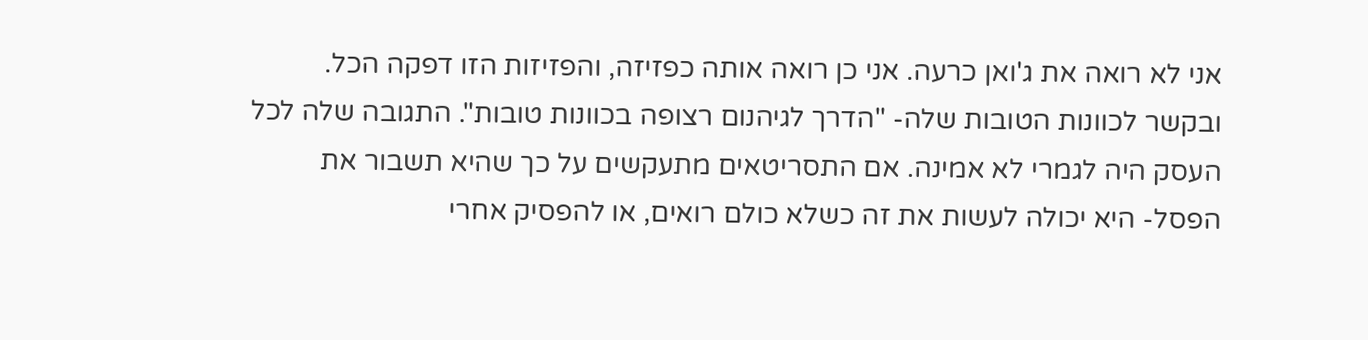אני לא רואה את ג'ואן כרעה. אני כן רואה אותה כפזיזה, והפזיזות הזו דפקה הכל. ובקשר לכוונות הטובות שלה- "הדרך לגיהנום רצופה בכוונות טובות". התגובה שלה לכל העסק היה לגמרי לא אמינה. אם התסריטאים מתעקשים על כך שהיא תשבור את הפסל- היא יכולה לעשות את זה כשלא כולם רואים, או להפסיק אחרי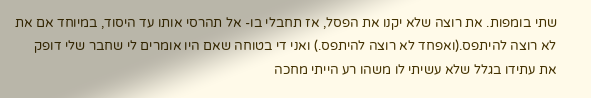שתי בומפות. את רוצה שלא יקנו את הפסל, אז תחבלי בו- אל תהרסי אותו עד היסוד, במיוחד אם את לא רוצה להיתפס.(ואפחד לא רוצה להיתפס.) ואני די בטוחה שאם היו אומרים לי שחבר שלי דופק את עתידו בגלל שלא עשיתי לו משהו רע הייתי מחכה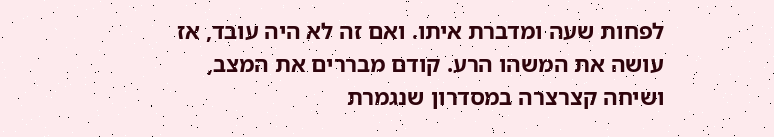לפחות שעה ומדברת איתו. ואם זה לא היה עובד, אז עושה את המשהו הרע. קודם מבררים את המצב, ושיחה קצרצרה במסדרון שנגמרת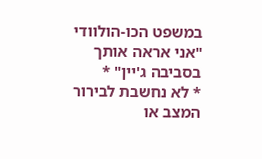במשפט הכו-הולוודי "אני אראה אותך בסביבה ג'יין" *
* לא נחשבת לבירור המצב או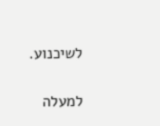לשיכנוע.

למעלה